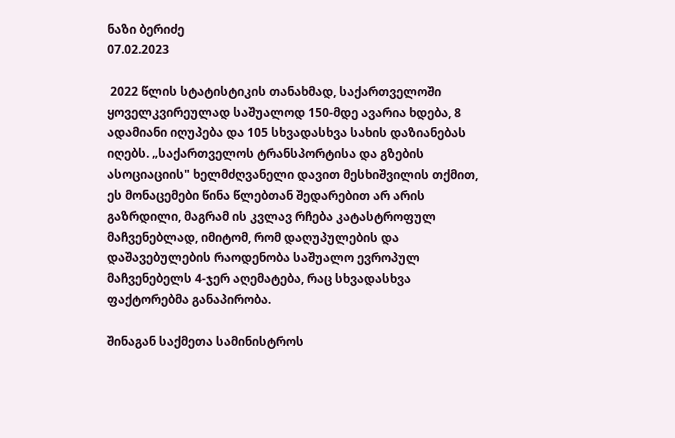ნაზი ბერიძე
07.02.2023

 2022 წლის სტატისტიკის თანახმად, საქართველოში ყოველკვირეულად საშუალოდ 150-მდე ავარია ხდება, 8 ადამიანი იღუპება და 105 სხვადასხვა სახის დაზიანებას იღებს. „საქართველოს ტრანსპორტისა და გზების ასოციაციის" ხელმძღვანელი დავით მესხიშვილის თქმით, ეს მონაცემები წინა წლებთან შედარებით არ არის გაზრდილი, მაგრამ ის კვლავ რჩება კატასტროფულ მაჩვენებლად, იმიტომ, რომ დაღუპულების და დაშავებულების რაოდენობა საშუალო ევროპულ მაჩვენებელს 4-ჯერ აღემატება, რაც სხვადასხვა ფაქტორებმა განაპირობა.

შინაგან საქმეთა სამინისტროს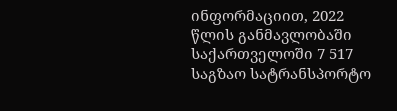ინფორმაციით, 2022 წლის განმავლობაში საქართველოში 7 517 საგზაო სატრანსპორტო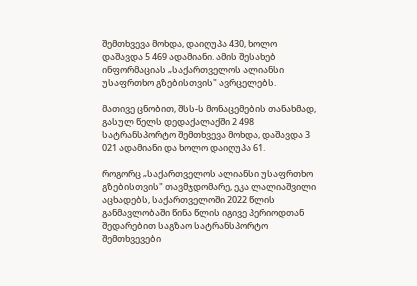შემთხვევა მოხდა, დაიღუპა 430, ხოლო დაშავდა 5 469 ადამიანი. ამის შესახებ ინფორმაციას „საქართველოს ალიანსი უსაფრთხო გზებისთვის" ავრცელებს.

მათივე ცნობით, შსს-ს მონაცემების თანახმად, გასულ წელს დედაქალაქში 2 498 სატრანსპორტო შემთხვევა მოხდა, დაშავდა 3 021 ადამიანი და ხოლო დაიღუპა 61.

როგორც „საქართველოს ალიანსი უსაფრთხო გზებისთვის" თავმჯდომარე, ეკა ლალიაშვილი აცხადებს, საქართველოში 2022 წლის განმავლობაში წინა წლის იგივე პერიოდთან შედარებით საგზაო სატრანსპორტო შემთხვევები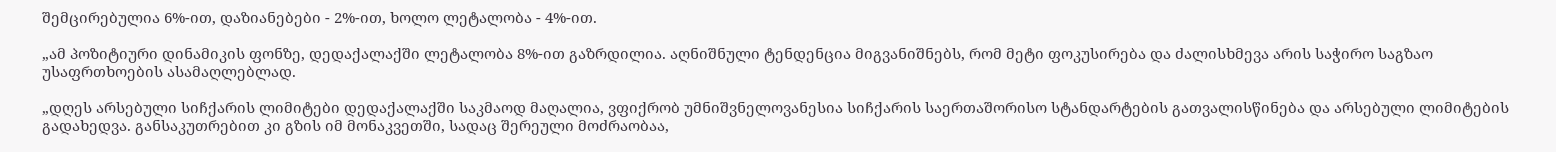შემცირებულია 6%-ით, დაზიანებები - 2%-ით, ხოლო ლეტალობა - 4%-ით.

„ამ პოზიტიური დინამიკის ფონზე, დედაქალაქში ლეტალობა 8%-ით გაზრდილია. აღნიშნული ტენდენცია მიგვანიშნებს, რომ მეტი ფოკუსირება და ძალისხმევა არის საჭირო საგზაო უსაფრთხოების ასამაღლებლად.

„დღეს არსებული სიჩქარის ლიმიტები დედაქალაქში საკმაოდ მაღალია, ვფიქრობ უმნიშვნელოვანესია სიჩქარის საერთაშორისო სტანდარტების გათვალისწინება და არსებული ლიმიტების გადახედვა. განსაკუთრებით კი გზის იმ მონაკვეთში, სადაც შერეული მოძრაობაა,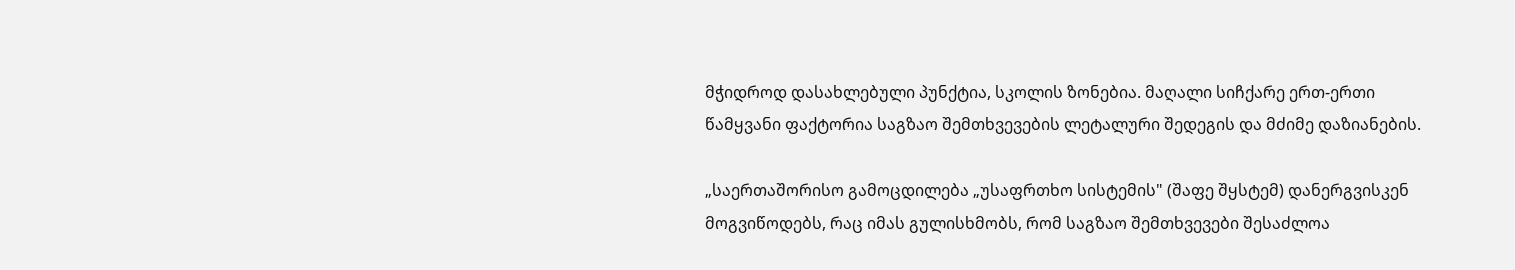მჭიდროდ დასახლებული პუნქტია, სკოლის ზონებია. მაღალი სიჩქარე ერთ-ერთი წამყვანი ფაქტორია საგზაო შემთხვევების ლეტალური შედეგის და მძიმე დაზიანების.

„საერთაშორისო გამოცდილება „უსაფრთხო სისტემის" (შაფე შყსტემ) დანერგვისკენ მოგვიწოდებს, რაც იმას გულისხმობს, რომ საგზაო შემთხვევები შესაძლოა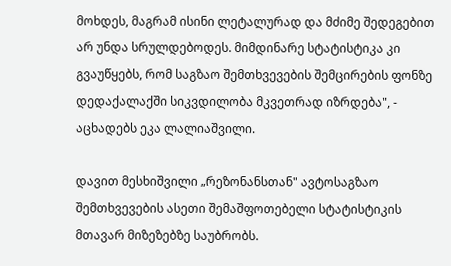მოხდეს, მაგრამ ისინი ლეტალურად და მძიმე შედეგებით არ უნდა სრულდებოდეს. მიმდინარე სტატისტიკა კი გვაუწყებს, რომ საგზაო შემთხვევების შემცირების ფონზე დედაქალაქში სიკვდილობა მკვეთრად იზრდება", - აცხადებს ეკა ლალიაშვილი.

დავით მესხიშვილი „რეზონანსთან" ავტოსაგზაო შემთხვევების ასეთი შემაშფოთებელი სტატისტიკის მთავარ მიზეზებზე საუბრობს.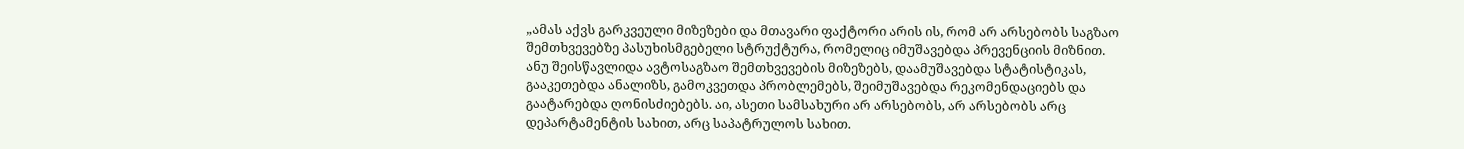„ამას აქვს გარკვეული მიზეზები და მთავარი ფაქტორი არის ის, რომ არ არსებობს საგზაო შემთხვევებზე პასუხისმგებელი სტრუქტურა, რომელიც იმუშავებდა პრევენციის მიზნით. ანუ შეისწავლიდა ავტოსაგზაო შემთხვევების მიზეზებს, დაამუშავებდა სტატისტიკას, გააკეთებდა ანალიზს, გამოკვეთდა პრობლემებს, შეიმუშავებდა რეკომენდაციებს და გაატარებდა ღონისძიებებს. აი, ასეთი სამსახური არ არსებობს, არ არსებობს არც დეპარტამენტის სახით, არც საპატრულოს სახით.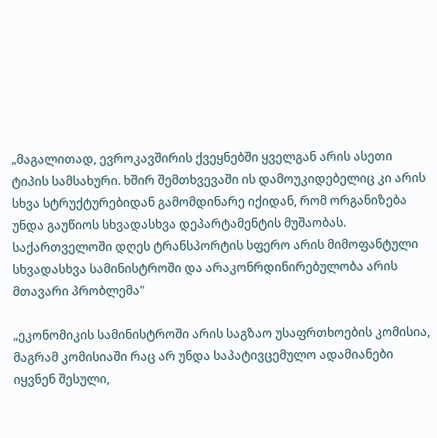„მაგალითად, ევროკავშირის ქვეყნებში ყველგან არის ასეთი ტიპის სამსახური. ხშირ შემთხვევაში ის დამოუკიდებელიც კი არის სხვა სტრუქტურებიდან გამომდინარე იქიდან, რომ ორგანიზება უნდა გაუწიოს სხვადასხვა დეპარტამენტის მუშაობას. საქართველოში დღეს ტრანსპორტის სფერო არის მიმოფანტული სხვადასხვა სამინისტროში და არაკონრდინირებულობა არის მთავარი პრობლემა"

„ეკონომიკის სამინისტროში არის საგზაო უსაფრთხოების კომისია, მაგრამ კომისიაში რაც არ უნდა საპატივცემულო ადამიანები იყვნენ შესული,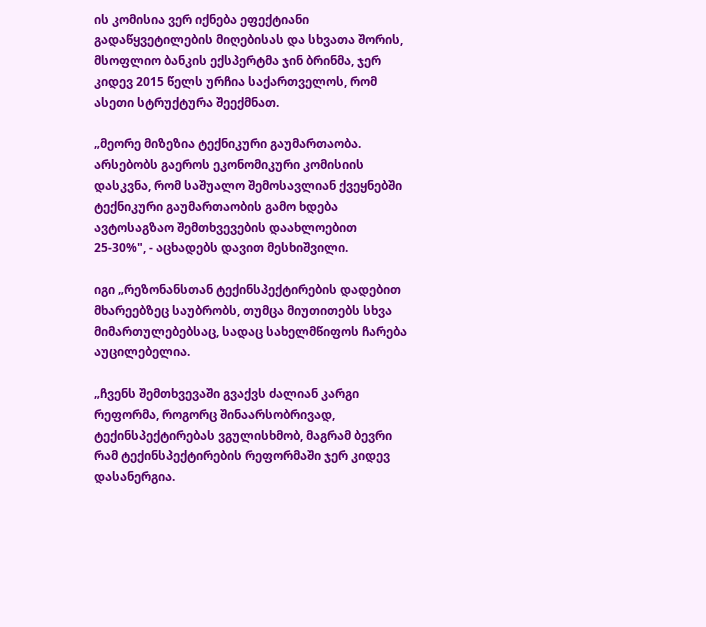ის კომისია ვერ იქნება ეფექტიანი გადაწყვეტილების მიღებისას და სხვათა შორის, მსოფლიო ბანკის ექსპერტმა ჯინ ბრინმა, ჯერ კიდევ 2015 წელს ურჩია საქართველოს, რომ ასეთი სტრუქტურა შეექმნათ.

„მეორე მიზეზია ტექნიკური გაუმართაობა. არსებობს გაეროს ეკონომიკური კომისიის დასკვნა, რომ საშუალო შემოსავლიან ქვეყნებში ტექნიკური გაუმართაობის გამო ხდება ავტოსაგზაო შემთხვევების დაახლოებით 25-30%", - აცხადებს დავით მესხიშვილი.

იგი „რეზონანსთან ტექინსპექტირების დადებით მხარეებზეც საუბრობს, თუმცა მიუთითებს სხვა მიმართულებებსაც, სადაც სახელმწიფოს ჩარება აუცილებელია.

„ჩვენს შემთხვევაში გვაქვს ძალიან კარგი რეფორმა, როგორც შინაარსობრივად, ტექინსპექტირებას ვგულისხმობ, მაგრამ ბევრი რამ ტექინსპექტირების რეფორმაში ჯერ კიდევ დასანერგია.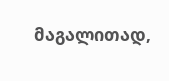მაგალითად,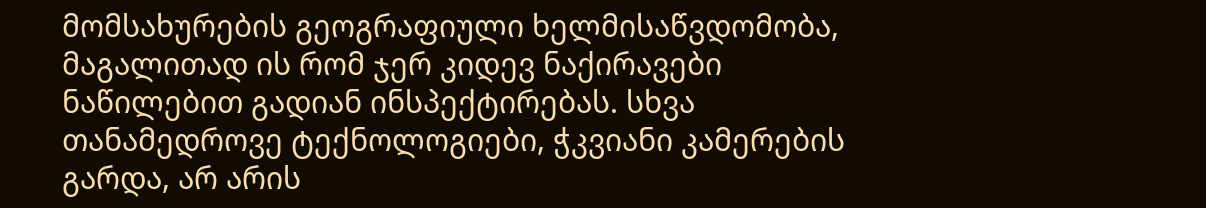მომსახურების გეოგრაფიული ხელმისაწვდომობა, მაგალითად ის რომ ჯერ კიდევ ნაქირავები ნაწილებით გადიან ინსპექტირებას. სხვა თანამედროვე ტექნოლოგიები, ჭკვიანი კამერების გარდა, არ არის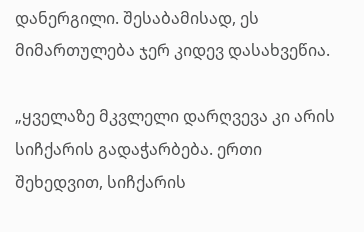დანერგილი. შესაბამისად, ეს მიმართულება ჯერ კიდევ დასახვეწია.

„ყველაზე მკვლელი დარღვევა კი არის სიჩქარის გადაჭარბება. ერთი შეხედვით, სიჩქარის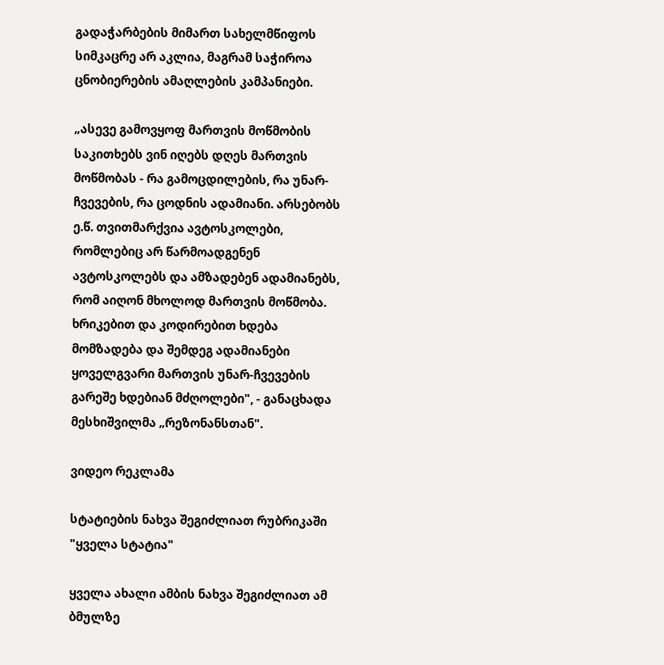გადაჭარბების მიმართ სახელმწიფოს სიმკაცრე არ აკლია, მაგრამ საჭიროა ცნობიერების ამაღლების კამპანიები.

„ასევე გამოვყოფ მართვის მოწმობის საკითხებს ვინ იღებს დღეს მართვის მოწმობას - რა გამოცდილების, რა უნარ-ჩვევების, რა ცოდნის ადამიანი. არსებობს ე.წ. თვითმარქვია ავტოსკოლები, რომლებიც არ წარმოადგენენ ავტოსკოლებს და ამზადებენ ადამიანებს, რომ აიღონ მხოლოდ მართვის მოწმობა. ხრიკებით და კოდირებით ხდება მომზადება და შემდეგ ადამიანები ყოველგვარი მართვის უნარ-ჩვევების გარეშე ხდებიან მძღოლები", - განაცხადა მესხიშვილმა „რეზონანსთან".

ვიდეო რეკლამა

სტატიების ნახვა შეგიძლიათ რუბრიკაში "ყველა სტატია"

ყველა ახალი ამბის ნახვა შეგიძლიათ ამ ბმულზე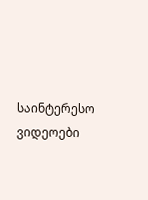საინტერესო ვიდეოები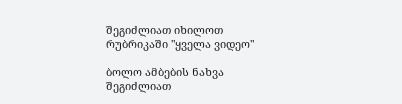შეგიძლიათ იხილოთ რუბრიკაში "ყველა ვიდეო"

ბოლო ამბების ნახვა შეგიძლიათ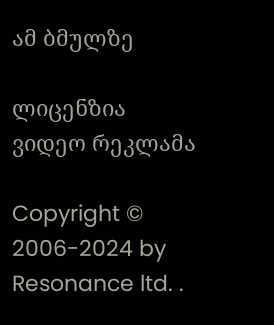ამ ბმულზე

ლიცენზია
ვიდეო რეკლამა

Copyright © 2006-2024 by Resonance ltd. .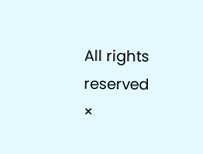All rights reserved
×